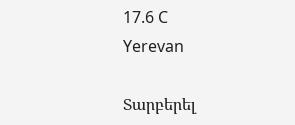17.6 C
Yerevan

Տարբերել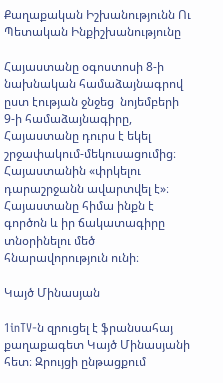Քաղաքական Իշխանությունն Ու Պետական Ինքիշխանությունը

Հայաստանը օգոստոսի 8‑ի նախնական համաձայնագրով ըստ էության ջնջեց  նոյեմբերի 9‑ի համաձայնագիրը, Հայաստանը դուրս է եկել շրջափակում-մեկուսացումից։ Հայաստանին «փրկելու դարաշրջանն ավարտվել է»։ Հայաստանը հիմա ինքն է գործոն և իր ճակատագիրը տնօրինելու մեծ հնարավորություն ունի։

Կայծ Մինասյան

1inTV‑ն զրուցել է ֆրանսահայ քաղաքագետ Կայծ Մինասյանի հետ։ Զրույցի ընթացքում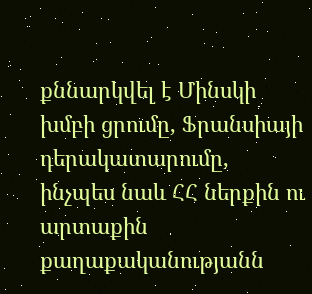քննարկվել է Մինսկի խմբի ցրումը, Ֆրանսիայի դերակատարումը, ինչպես նաև ՀՀ ներքին ու արտաքին քաղաքականությանն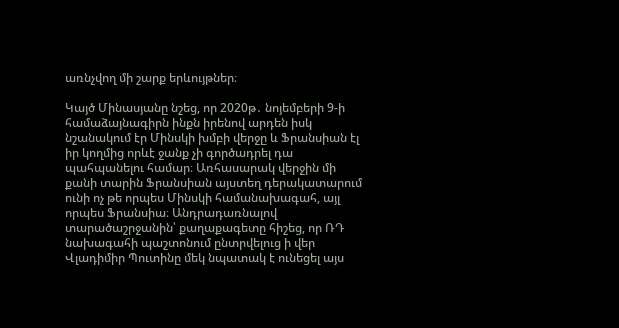առնչվող մի շարք երևույթներ։

Կայծ Մինասյանը նշեց, որ 2020թ․ նոյեմբերի 9‑ի համաձայնագիրն ինքն իրենով արդեն իսկ նշանակում էր Մինսկի խմբի վերջը և Ֆրանսիան էլ իր կողմից որևէ ջանք չի գործադրել դա պահպանելու համար։ Առհասարակ վերջին մի քանի տարին Ֆրանսիան այստեղ դերակատարում ունի ոչ թե որպես Մինսկի համանախագահ, այլ որպես Ֆրանսիա։ Անդրադառնալով տարածաշրջանին՝ քաղաքագետը հիշեց, որ ՌԴ նախագահի պաշտոնում ընտրվելուց ի վեր Վլադիմիր Պուտինը մեկ նպատակ է ունեցել այս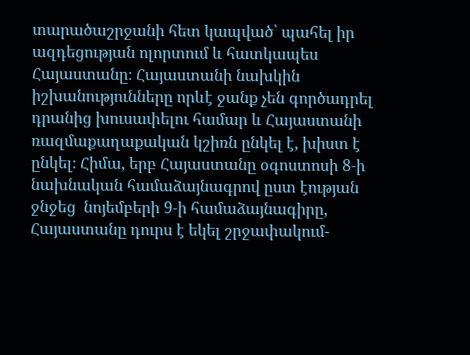տարածաշրջանի հետ կապված՝ պահել իր ազդեցության ոլորտում և հատկապես Հայաստանը։ Հայաստանի նախկին իշխանությունները որևէ ջանք չեն գործադրել դրանից խուսափելու համար և Հայաստանի ռազմաքաղաքական կշիռն ընկել է, խիստ է ընկել։ Հիմա, երբ Հայաստանը օգոստոսի 8‑ի նախնական համաձայնագրով ըստ էության ջնջեց  նոյեմբերի 9‑ի համաձայնագիրը, Հայաստանը դուրս է եկել շրջափակում-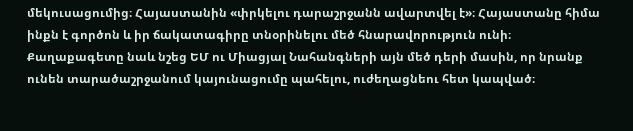մեկուսացումից։ Հայաստանին «փրկելու դարաշրջանն ավարտվել է»։ Հայաստանը հիմա ինքն է գործոն և իր ճակատագիրը տնօրինելու մեծ հնարավորություն ունի։ Քաղաքագետը նաև նշեց ԵՄ ու Միացյալ Նահանգների այն մեծ դերի մասին, որ նրանք ունեն տարածաշրջանում կայունացումը պահելու, ուժեղացնեու հետ կապված։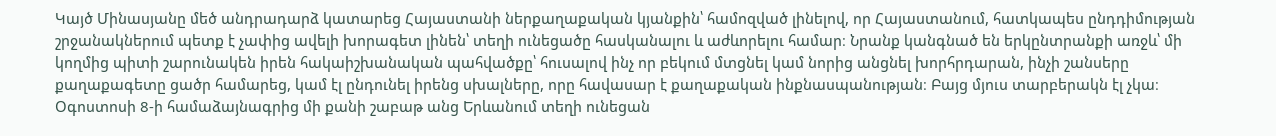Կայծ Մինասյանը մեծ անդրադարձ կատարեց Հայաստանի ներքաղաքական կյանքին՝ համոզված լինելով, որ Հայաստանում, հատկապես ընդդիմության շրջանակներում պետք է չափից ավելի խորագետ լինեն՝ տեղի ունեցածը հասկանալու և աժևորելու համար։ Նրանք կանգնած են երկընտրանքի առջև՝ մի կողմից պիտի շարունակեն իրեն հակաիշխանական պահվածքը՝ հուսալով ինչ որ բեկում մտցնել կամ նորից անցնել խորհրդարան, ինչի շանսերը քաղաքագետը ցածր համարեց, կամ էլ ընդունել իրենց սխալները, որը հավասար է քաղաքական ինքնասպանության։ Բայց մյուս տարբերակն էլ չկա։ Օգոստոսի 8‑ի համաձայնագրից մի քանի շաբաթ անց Երևանում տեղի ունեցան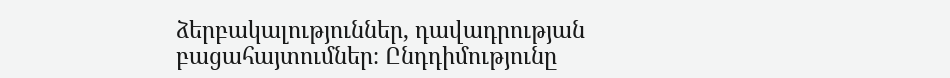ձերբակալություններ, դավադրության բացահայտումներ։ Ընդդիմությունը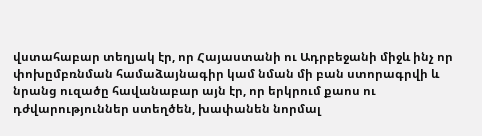վստահաբար տեղյակ էր, որ Հայաստանի ու Ադրբեջանի միջև ինչ որ փոխըմբռնման համաձայնագիր կամ նման մի բան ստորագրվի և նրանց ուզածը հավանաբար այն էր, որ երկրում քաոս ու դժվարություններ ստեղծեն, խափանեն նորմալ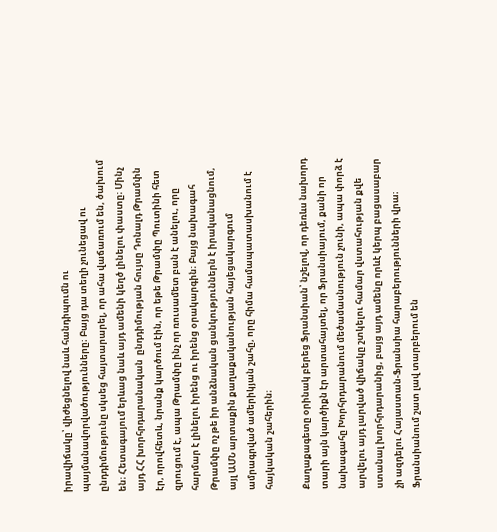իրավիճակը՝ վիժեցնելով նաև հանդիպումն ու պայմանավորվածությունները։ Բայց դա տեղի չունեցավ ու ընդդիմությունը սկսեց հայտարարել, որ ահա վաճառում են, ծախում են։ Հետագայում երևաց նաև այդ ամենի կեղծ լինելու փաստը։ Մինչ այդ ՀՀ խորհրդարանական  ընդդիմության հույսը Դոնալդ Թրամփն էր, որովհետև, նրանք կարծում էին, որ եթե Թրամփը Պուտինի հետ զրուցում է, ապա Թրամփը ինչ որ ռուսամետ բան է անելու, որը հարմար է լինելու իրենց ու իրենց օրակարգին։ Բայց նախագահ Թրամփը ոչ թե իր անձնական ցանկություններն է իրականացնում, այլ ԱՄՆ արտաքին քաղաքականության հայեցակարգում ամրագրված ամերիկյան շահը, որը հիմա համապատասխանում է հայկական շահերին։

Քաղաքագետը օրինակ բերեց Ֆրանսիան՝ նշելով, որ դեռևս նախորդ տարի այն կարծիքն էր արտահայտել, որ Ֆրանսիայում, քանի որ նախագահը Խորհրդարանում մեծամասնություն չունի, ապա փորձ է արվելու այդ լարված վիճակը շտկելու համար վստահության քվե ստանալ խորհրդարանից, բայց այդ ամենը որևէ կերպ բացասաբար չի ազդելու Հայաստան-Ֆրանսիա հարաբերությունների վրա։ Ֆրանսիանում շատ լավ տարբերում են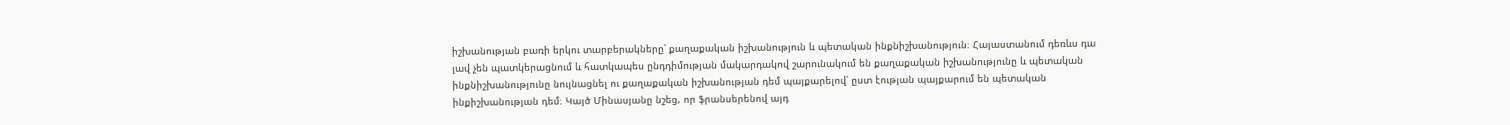իշխանության բառի երկու տարբերակները՝ քաղաքական իշխանություն և պետական ինքնիշխանություն։ Հայաստանում դեռևս դա լավ չեն պատկերացնում և հատկապես ընդդիմության մակարդակով շարունակում են քաղաքական իշխանությունը և պետական ինքնիշխանությունը նույնացնել ու քաղաքական իշխանության դեմ պայքարելով՝ ըստ էության պայքարում են պետական ինքիշխանության դեմ։ Կայծ Մինասյանը նշեց, որ ֆրանսերենով այդ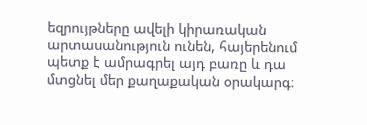եզրույթները ավելի կիրառական արտասանություն ունեն, հայերենում պետք է ամրագրել այդ բառը և դա մտցնել մեր քաղաքական օրակարգ։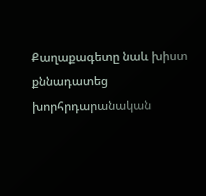Քաղաքագետը նաև խիստ քննադատեց խորհրդարանական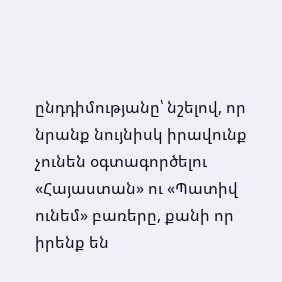ընդդիմությանը՝ նշելով, որ նրանք նույնիսկ իրավունք չունեն օգտագործելու «Հայաստան» ու «Պատիվ ունեմ» բառերը, քանի որ իրենք են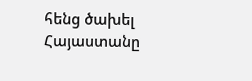հենց ծախել Հայաստանը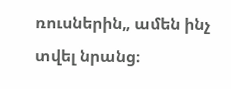ռուսներին„ ամեն ինչ տվել նրանց։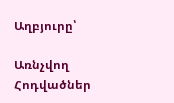Աղբյուրը՝

Առնչվող Հոդվածներ